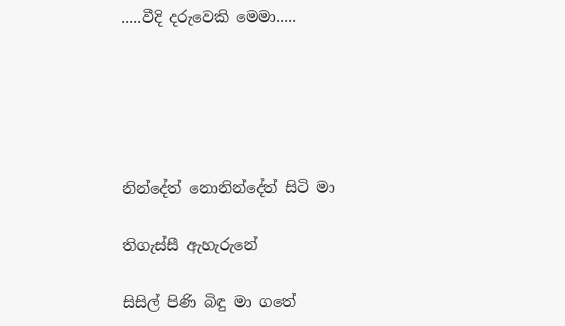.....වීදි දරුවෙකි මෙමා.....





නින්දේත් නොනින්දේත් සිටි මා

තිගැස්සී ඇහැරුනේ

සිසිල් පිණි බිඳු මා ගතේ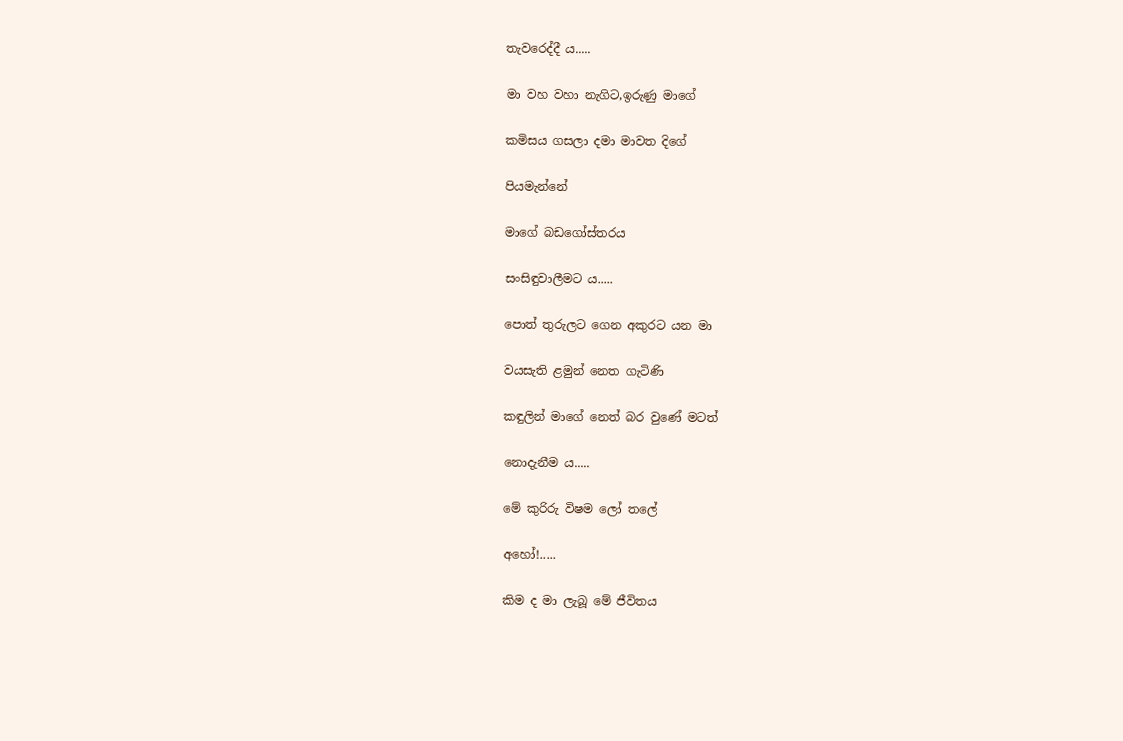තැවරෙද්දී ය.....

මා වහ වහා නැගිට,ඉරුණු මාගේ

කමිසය ගසලා දමා මාවත දිගේ

පියමැන්නේ

මාගේ බඩගෝස්තරය

සංසිඳුවාලීමට ය.....

පොත් තුරුලට ගෙන අකුරට යන මා

වයසැති ළමුන් නෙත ගැටිණි

කඳුලින් මාගේ නෙත් බර වුණේ මටත්

නොදැනීම ය.....

මේ කුරිරු විෂම ලෝ තලේ

අහෝ!.....

කිම ද මා ලැබූ මේ ජීවිතය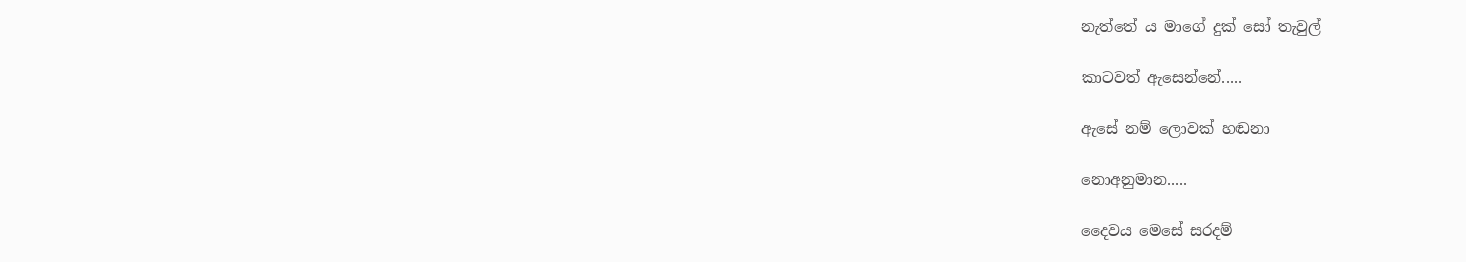නැත්තේ ය මාගේ දුක් සෝ තැවුල්

කාටවත් ඇසෙන්නේ.....

ඇසේ නම් ලොවක් හඬනා

නොඅනුමාන.....

දෛවය මෙසේ සරදම්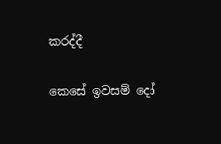කරද්දී

කෙසේ ඉවසම් දෝ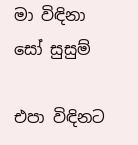මා විඳිනා සෝ සුසුම්

එපා විඳිනට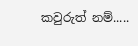කවුරුත් නම්.....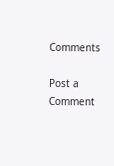Comments

Post a Comment